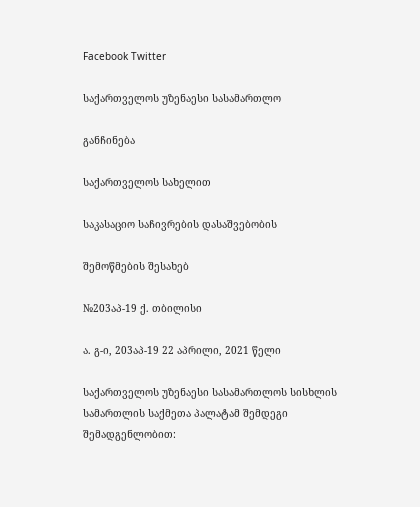Facebook Twitter

საქართველოს უზენაესი სასამართლო

განჩინება

საქართველოს სახელით

საკასაციო საჩივრების დასაშვებობის

შემოწმების შესახებ

№203აპ-19 ქ. თბილისი

ა. გ-ი, 203აპ-19 22 აპრილი, 2021 წელი

საქართველოს უზენაესი სასამართლოს სისხლის სამართლის საქმეთა პალატამ შემდეგი შემადგენლობით: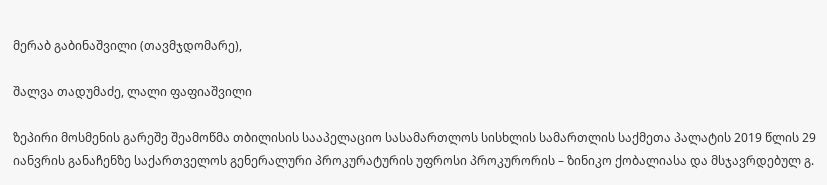მერაბ გაბინაშვილი (თავმჯდომარე),

შალვა თადუმაძე, ლალი ფაფიაშვილი

ზეპირი მოსმენის გარეშე შეამოწმა თბილისის სააპელაციო სასამართლოს სისხლის სამართლის საქმეთა პალატის 2019 წლის 29 იანვრის განაჩენზე საქართველოს გენერალური პროკურატურის უფროსი პროკურორის – ზინიკო ქობალიასა და მსჯავრდებულ გ.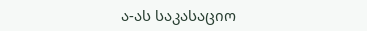ა-ას საკასაციო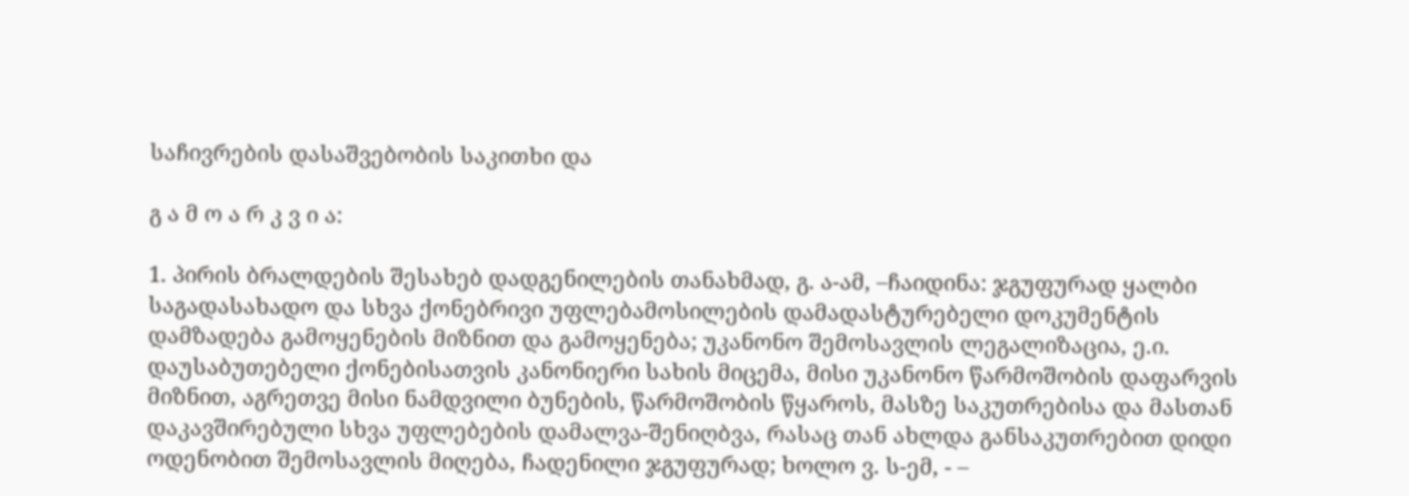საჩივრების დასაშვებობის საკითხი და

გ ა მ ო ა რ კ ვ ი ა:

1. პირის ბრალდების შესახებ დადგენილების თანახმად, გ. ა-ამ, –ჩაიდინა: ჯგუფურად ყალბი საგადასახადო და სხვა ქონებრივი უფლებამოსილების დამადასტურებელი დოკუმენტის დამზადება გამოყენების მიზნით და გამოყენება; უკანონო შემოსავლის ლეგალიზაცია, ე.ი. დაუსაბუთებელი ქონებისათვის კანონიერი სახის მიცემა, მისი უკანონო წარმოშობის დაფარვის მიზნით, აგრეთვე მისი ნამდვილი ბუნების, წარმოშობის წყაროს, მასზე საკუთრებისა და მასთან დაკავშირებული სხვა უფლებების დამალვა-შენიღბვა, რასაც თან ახლდა განსაკუთრებით დიდი ოდენობით შემოსავლის მიღება, ჩადენილი ჯგუფურად; ხოლო ვ. ს-ემ, - –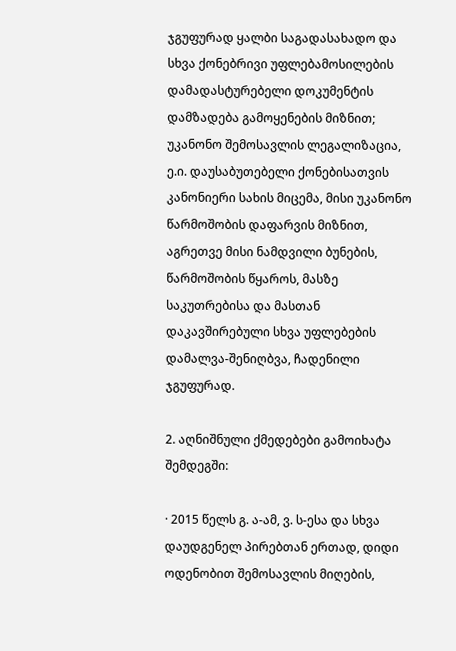ჯგუფურად ყალბი საგადასახადო და სხვა ქონებრივი უფლებამოსილების დამადასტურებელი დოკუმენტის დამზადება გამოყენების მიზნით; უკანონო შემოსავლის ლეგალიზაცია, ე.ი. დაუსაბუთებელი ქონებისათვის კანონიერი სახის მიცემა, მისი უკანონო წარმოშობის დაფარვის მიზნით, აგრეთვე მისი ნამდვილი ბუნების, წარმოშობის წყაროს, მასზე საკუთრებისა და მასთან დაკავშირებული სხვა უფლებების დამალვა-შენიღბვა, ჩადენილი ჯგუფურად.

2. აღნიშნული ქმედებები გამოიხატა შემდეგში:

· 2015 წელს გ. ა-ამ, ვ. ს-ესა და სხვა დაუდგენელ პირებთან ერთად, დიდი ოდენობით შემოსავლის მიღების,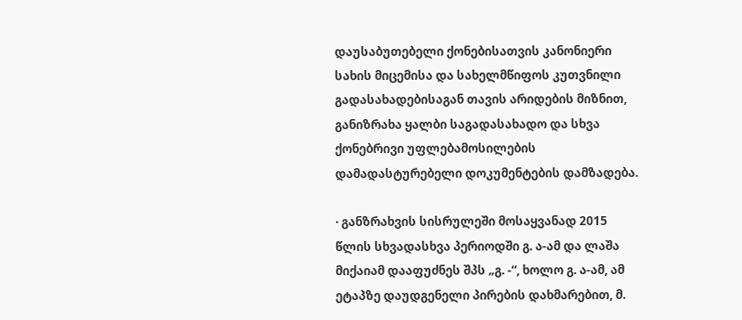დაუსაბუთებელი ქონებისათვის კანონიერი სახის მიცემისა და სახელმწიფოს კუთვნილი გადასახადებისაგან თავის არიდების მიზნით, განიზრახა ყალბი საგადასახადო და სხვა ქონებრივი უფლებამოსილების დამადასტურებელი დოკუმენტების დამზადება.

· განზრახვის სისრულეში მოსაყვანად 2015 წლის სხვადასხვა პერიოდში გ. ა-ამ და ლაშა მიქაიამ დააფუძნეს შპს „გ. -“, ხოლო გ. ა-ამ, ამ ეტაპზე დაუდგენელი პირების დახმარებით, მ.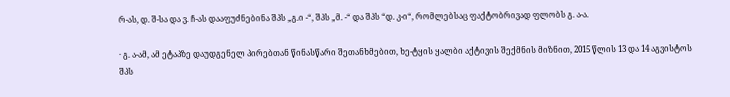რ-ას, დ. შ-სა და ვ. ჩ-ას დააფუძნებინა შპს „გ.ი -“, შპს „მ. -“ და შპს “დ. კ-ი“, რომლებსაც ფაქტობრივად ფლობს გ. ა-ა.

· გ. ა-ამ, ამ ეტაპზე დაუდგენელ პირებთან წინასწარი შეთანხმებით, ხე-ტყის ყალბი აქტივის შექმნის მიზნით, 2015 წლის 13 და 14 აგვისტოს შპს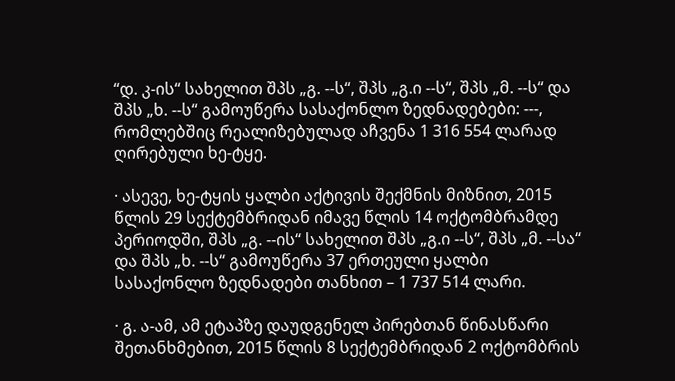“დ. კ-ის“ სახელით შპს „გ. --ს“, შპს „გ.ი --ს“, შპს „მ. --ს“ და შპს „ხ. --ს“ გამოუწერა სასაქონლო ზედნადებები: ---, რომლებშიც რეალიზებულად აჩვენა 1 316 554 ლარად ღირებული ხე-ტყე.

· ასევე, ხე-ტყის ყალბი აქტივის შექმნის მიზნით, 2015 წლის 29 სექტემბრიდან იმავე წლის 14 ოქტომბრამდე პერიოდში, შპს „გ. --ის“ სახელით შპს „გ.ი --ს“, შპს „მ. --სა“ და შპს „ხ. --ს“ გამოუწერა 37 ერთეული ყალბი სასაქონლო ზედნადები თანხით – 1 737 514 ლარი.

· გ. ა-ამ, ამ ეტაპზე დაუდგენელ პირებთან წინასწარი შეთანხმებით, 2015 წლის 8 სექტემბრიდან 2 ოქტომბრის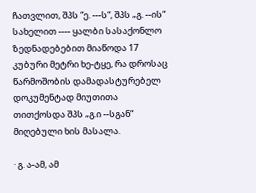ჩათვლით, შპს “ე. ---ს“, შპს „გ. --ის“ სახელით ---- ყალბი სასაქონლო ზედნადებებით მიაწოდა 17 კუბური მეტრი ხე-ტყე, რა დროსაც წარმოშობის დამადასტურებელ დოკუმენტად მიუთითა თითქოსდა შპს „გ.ი --სგან“ მიღებული ხის მასალა.

· გ. ა-ამ, ამ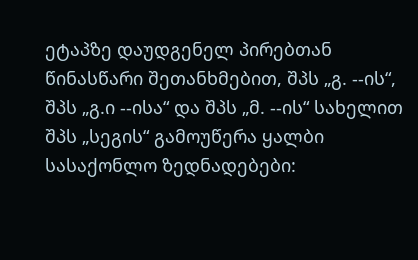ეტაპზე დაუდგენელ პირებთან წინასწარი შეთანხმებით, შპს „გ. --ის“, შპს „გ.ი --ისა“ და შპს „მ. --ის“ სახელით შპს „სეგის“ გამოუწერა ყალბი სასაქონლო ზედნადებები: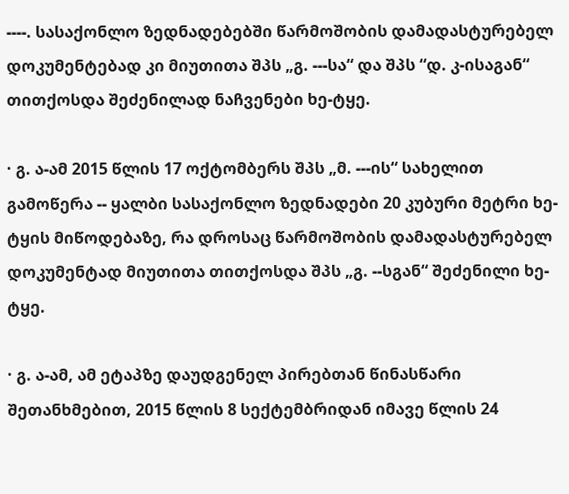----. სასაქონლო ზედნადებებში წარმოშობის დამადასტურებელ დოკუმენტებად კი მიუთითა შპს „გ. ---სა“ და შპს “დ. კ-ისაგან“ თითქოსდა შეძენილად ნაჩვენები ხე-ტყე.

· გ. ა-ამ 2015 წლის 17 ოქტომბერს შპს „მ. ---ის“ სახელით გამოწერა -- ყალბი სასაქონლო ზედნადები 20 კუბური მეტრი ხე-ტყის მიწოდებაზე, რა დროსაც წარმოშობის დამადასტურებელ დოკუმენტად მიუთითა თითქოსდა შპს „გ. --სგან“ შეძენილი ხე-ტყე.

· გ. ა-ამ, ამ ეტაპზე დაუდგენელ პირებთან წინასწარი შეთანხმებით, 2015 წლის 8 სექტემბრიდან იმავე წლის 24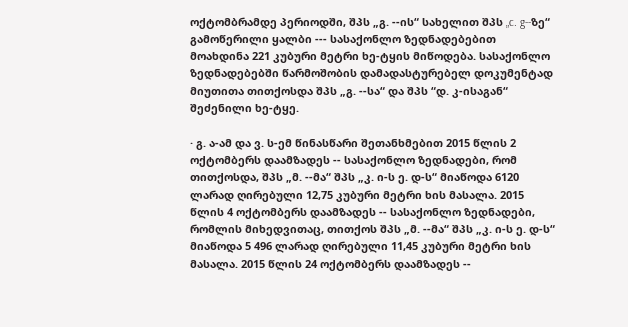ოქტომბრამდე პერიოდში, შპს „გ. --ის“ სახელით შპს „c. g--ზე“ გამოწერილი ყალბი --- სასაქონლო ზედნადებებით მოახდინა 221 კუბური მეტრი ხე-ტყის მიწოდება. სასაქონლო ზედნადებებში წარმოშობის დამადასტურებელ დოკუმენტად მიუთითა თითქოსდა შპს „გ. --სა“ და შპს “დ. კ-ისაგან“ შეძენილი ხე-ტყე.

· გ. ა-ამ და ვ. ს-ემ წინასწარი შეთანხმებით 2015 წლის 2 ოქტომბერს დაამზადეს -- სასაქონლო ზედნადები, რომ თითქოსდა, შპს „მ. --მა“ შპს „კ. ი-ს ე. დ-ს“ მიაწოდა 6120 ლარად ღირებული 12,75 კუბური მეტრი ხის მასალა. 2015 წლის 4 ოქტომბერს დაამზადეს -- სასაქონლო ზედნადები, რომლის მიხედვითაც, თითქოს შპს „მ. --მა“ შპს „კ. ი-ს ე. დ-ს“ მიაწოდა 5 496 ლარად ღირებული 11,45 კუბური მეტრი ხის მასალა. 2015 წლის 24 ოქტომბერს დაამზადეს --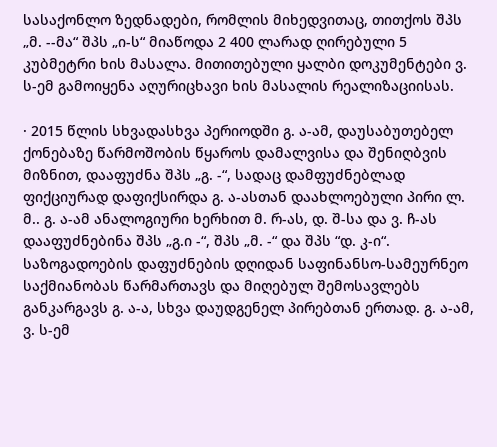სასაქონლო ზედნადები, რომლის მიხედვითაც, თითქოს შპს „მ. --მა“ შპს „ი-ს“ მიაწოდა 2 400 ლარად ღირებული 5 კუბმეტრი ხის მასალა. მითითებული ყალბი დოკუმენტები ვ. ს-ემ გამოიყენა აღურიცხავი ხის მასალის რეალიზაციისას.

· 2015 წლის სხვადასხვა პერიოდში გ. ა-ამ, დაუსაბუთებელ ქონებაზე წარმოშობის წყაროს დამალვისა და შენიღბვის მიზნით, დააფუძნა შპს „გ. -“, სადაც დამფუძნებლად ფიქციურად დაფიქსირდა გ. ა-ასთან დაახლოებული პირი ლ. მ.. გ. ა-ამ ანალოგიური ხერხით მ. რ-ას, დ. შ-სა და ვ. ჩ-ას დააფუძნებინა შპს „გ.ი -“, შპს „მ. -“ და შპს “დ. კ-ი“. საზოგადოების დაფუძნების დღიდან საფინანსო-სამეურნეო საქმიანობას წარმართავს და მიღებულ შემოსავლებს განკარგავს გ. ა-ა, სხვა დაუდგენელ პირებთან ერთად. გ. ა-ამ, ვ. ს-ემ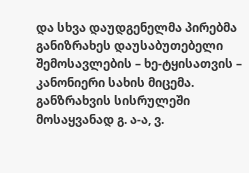და სხვა დაუდგენელმა პირებმა განიზრახეს დაუსაბუთებელი შემოსავლების – ხე-ტყისათვის – კანონიერი სახის მიცემა. განზრახვის სისრულეში მოსაყვანად გ. ა-ა, ვ.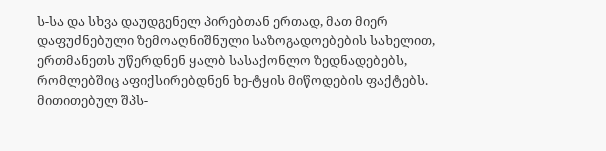ს-სა და სხვა დაუდგენელ პირებთან ერთად, მათ მიერ დაფუძნებული ზემოაღნიშნული საზოგადოებების სახელით, ერთმანეთს უწერდნენ ყალბ სასაქონლო ზედნადებებს, რომლებშიც აფიქსირებდნენ ხე-ტყის მიწოდების ფაქტებს. მითითებულ შპს-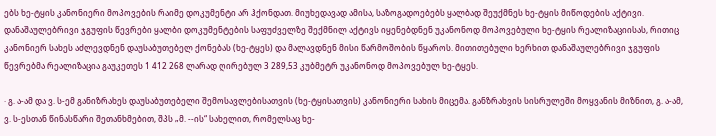ებს ხე-ტყის კანონიერი მოპოვების რაიმე დოკუმენტი არ ჰქონდათ. მიუხედავად ამისა, საზოგადოებებს ყალბად შეუქმნეს ხე-ტყის მიწოდების აქტივი. დანაშაულებრივი ჯგუფის წევრები ყალბი დოკუმენტების საფუძველზე შექმნილ აქტივს იყენებდნენ უკანონოდ მოპოვებული ხე-ტყის რეალიზაციისას, რითიც კანონიერ სახეს აძლევდნენ დაუსაბუთებელ ქონებას (ხე-ტყეს) და მალავდნენ მისი წარმოშობის წყაროს. მითითებული ხერხით დანაშაულებრივი ჯგუფის წევრებმა რეალიზაცია გაუკეთეს 1 412 268 ლარად ღირებულ 3 289,53 კუბმეტრ უკანონოდ მოპოვებულ ხე-ტყეს.

· გ. ა-ამ და ვ. ს-ემ განიზრახეს დაუსაბუთებელი შემოსავლებისათვის (ხე-ტყისათვის) კანონიერი სახის მიცემა. განზრახვის სისრულეში მოყვანის მიზნით, გ. ა-ამ, ვ. ს-ესთან წინასწარი შეთანხმებით, შპს „მ. --ის“ სახელით, რომელსაც ხე-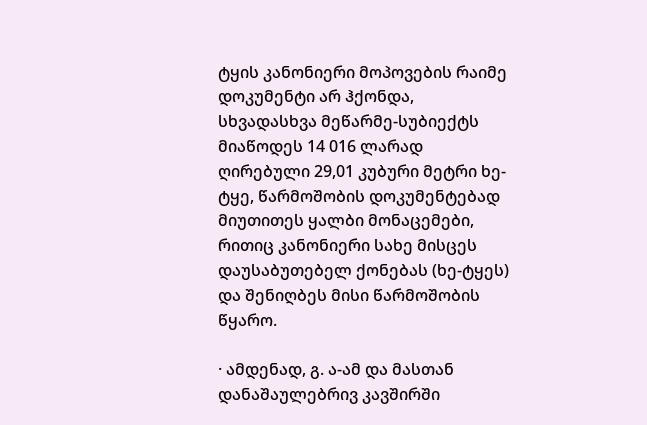ტყის კანონიერი მოპოვების რაიმე დოკუმენტი არ ჰქონდა, სხვადასხვა მეწარმე-სუბიექტს მიაწოდეს 14 016 ლარად ღირებული 29,01 კუბური მეტრი ხე-ტყე, წარმოშობის დოკუმენტებად მიუთითეს ყალბი მონაცემები, რითიც კანონიერი სახე მისცეს დაუსაბუთებელ ქონებას (ხე-ტყეს) და შენიღბეს მისი წარმოშობის წყარო.

· ამდენად, გ. ა-ამ და მასთან დანაშაულებრივ კავშირში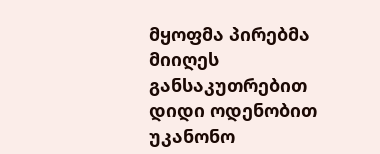მყოფმა პირებმა მიიღეს განსაკუთრებით დიდი ოდენობით უკანონო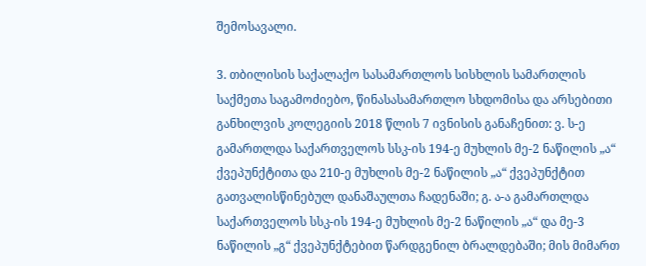შემოსავალი.

3. თბილისის საქალაქო სასამართლოს სისხლის სამართლის საქმეთა საგამოძიებო, წინასასამართლო სხდომისა და არსებითი განხილვის კოლეგიის 2018 წლის 7 ივნისის განაჩენით: ვ. ს-ე გამართლდა საქართველოს სსკ-ის 194-ე მუხლის მე-2 ნაწილის „ა“ ქვეპუნქტითა და 210-ე მუხლის მე-2 ნაწილის „ა“ ქვეპუნქტით გათვალისწინებულ დანაშაულთა ჩადენაში; გ. ა-ა გამართლდა საქართველოს სსკ-ის 194-ე მუხლის მე-2 ნაწილის „ა“ და მე-3 ნაწილის „გ“ ქვეპუნქტებით წარდგენილ ბრალდებაში; მის მიმართ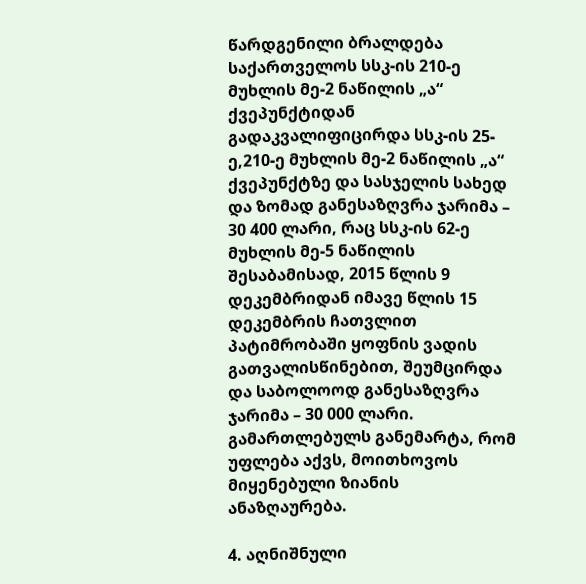წარდგენილი ბრალდება საქართველოს სსკ-ის 210-ე მუხლის მე-2 ნაწილის „ა“ ქვეპუნქტიდან გადაკვალიფიცირდა სსკ-ის 25-ე,210-ე მუხლის მე-2 ნაწილის „ა“ ქვეპუნქტზე და სასჯელის სახედ და ზომად განესაზღვრა ჯარიმა – 30 400 ლარი, რაც სსკ-ის 62-ე მუხლის მე-5 ნაწილის შესაბამისად, 2015 წლის 9 დეკემბრიდან იმავე წლის 15 დეკემბრის ჩათვლით პატიმრობაში ყოფნის ვადის გათვალისწინებით, შეუმცირდა და საბოლოოდ განესაზღვრა ჯარიმა – 30 000 ლარი. გამართლებულს განემარტა, რომ უფლება აქვს, მოითხოვოს მიყენებული ზიანის ანაზღაურება.

4. აღნიშნული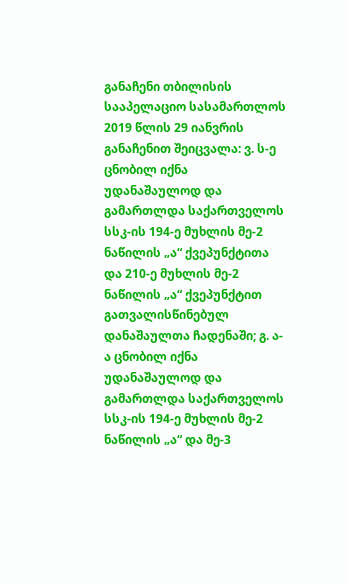განაჩენი თბილისის სააპელაციო სასამართლოს 2019 წლის 29 იანვრის განაჩენით შეიცვალა: ვ. ს-ე ცნობილ იქნა უდანაშაულოდ და გამართლდა საქართველოს სსკ-ის 194-ე მუხლის მე-2 ნაწილის „ა“ ქვეპუნქტითა და 210-ე მუხლის მე-2 ნაწილის „ა“ ქვეპუნქტით გათვალისწინებულ დანაშაულთა ჩადენაში; გ. ა-ა ცნობილ იქნა უდანაშაულოდ და გამართლდა საქართველოს სსკ-ის 194-ე მუხლის მე-2 ნაწილის „ა“ და მე-3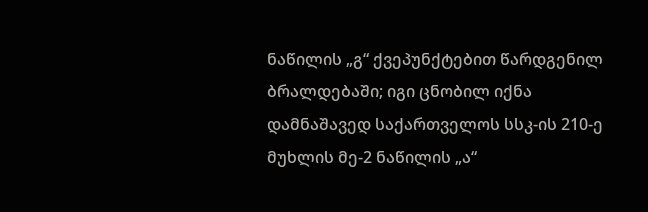ნაწილის „გ“ ქვეპუნქტებით წარდგენილ ბრალდებაში; იგი ცნობილ იქნა დამნაშავედ საქართველოს სსკ-ის 210-ე მუხლის მე-2 ნაწილის „ა“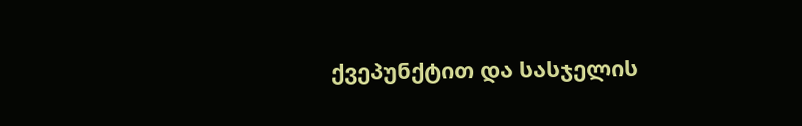ქვეპუნქტით და სასჯელის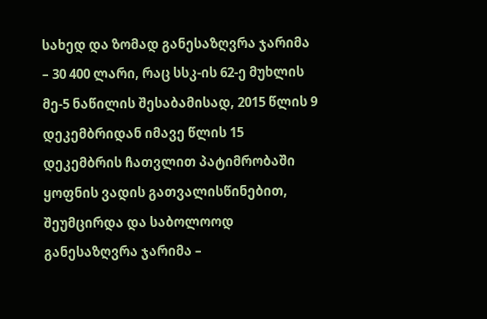სახედ და ზომად განესაზღვრა ჯარიმა – 30 400 ლარი, რაც სსკ-ის 62-ე მუხლის მე-5 ნაწილის შესაბამისად, 2015 წლის 9 დეკემბრიდან იმავე წლის 15 დეკემბრის ჩათვლით პატიმრობაში ყოფნის ვადის გათვალისწინებით, შეუმცირდა და საბოლოოდ განესაზღვრა ჯარიმა –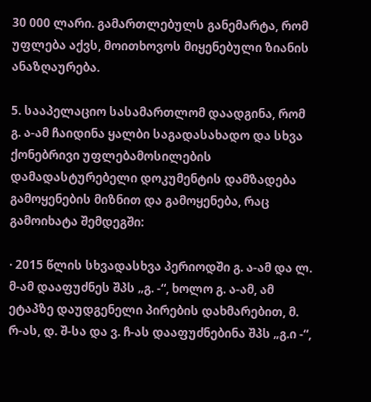30 000 ლარი. გამართლებულს განემარტა, რომ უფლება აქვს, მოითხოვოს მიყენებული ზიანის ანაზღაურება.

5. სააპელაციო სასამართლომ დაადგინა, რომ გ. ა-ამ ჩაიდინა ყალბი საგადასახადო და სხვა ქონებრივი უფლებამოსილების დამადასტურებელი დოკუმენტის დამზადება გამოყენების მიზნით და გამოყენება, რაც გამოიხატა შემდეგში:

· 2015 წლის სხვადასხვა პერიოდში გ. ა-ამ და ლ. მ-ამ დააფუძნეს შპს „გ. -“, ხოლო გ. ა-ამ, ამ ეტაპზე დაუდგენელი პირების დახმარებით, მ. რ-ას, დ. შ-სა და ვ. ჩ-ას დააფუძნებინა შპს „გ.ი -“,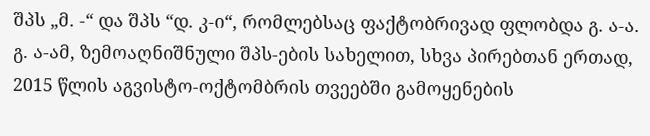შპს „მ. -“ და შპს “დ. კ-ი“, რომლებსაც ფაქტობრივად ფლობდა გ. ა-ა. გ. ა-ამ, ზემოაღნიშნული შპს-ების სახელით, სხვა პირებთან ერთად, 2015 წლის აგვისტო-ოქტომბრის თვეებში გამოყენების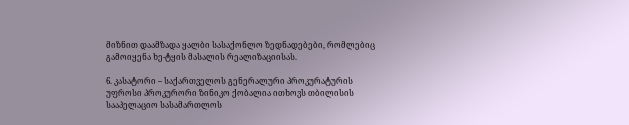მიზნით დაამზადა ყალბი სასაქონლო ზედნადებები, რომლებიც გამოიყენა ხე-ტყის მასალის რეალიზაციისას.

6. კასატორი – საქართველოს გენერალური პროკურატურის უფროსი პროკურორი ზინიკო ქობალია ითხოვს თბილისის სააპელაციო სასამართლოს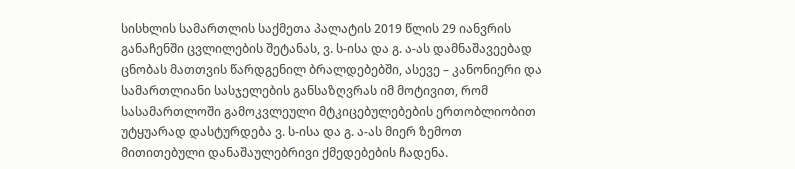სისხლის სამართლის საქმეთა პალატის 2019 წლის 29 იანვრის განაჩენში ცვლილების შეტანას, ვ. ს-ისა და გ. ა-ას დამნაშავეებად ცნობას მათთვის წარდგენილ ბრალდებებში, ასევე – კანონიერი და სამართლიანი სასჯელების განსაზღვრას იმ მოტივით, რომ სასამართლოში გამოკვლეული მტკიცებულებების ერთობლიობით უტყუარად დასტურდება ვ. ს-ისა და გ. ა-ას მიერ ზემოთ მითითებული დანაშაულებრივი ქმედებების ჩადენა.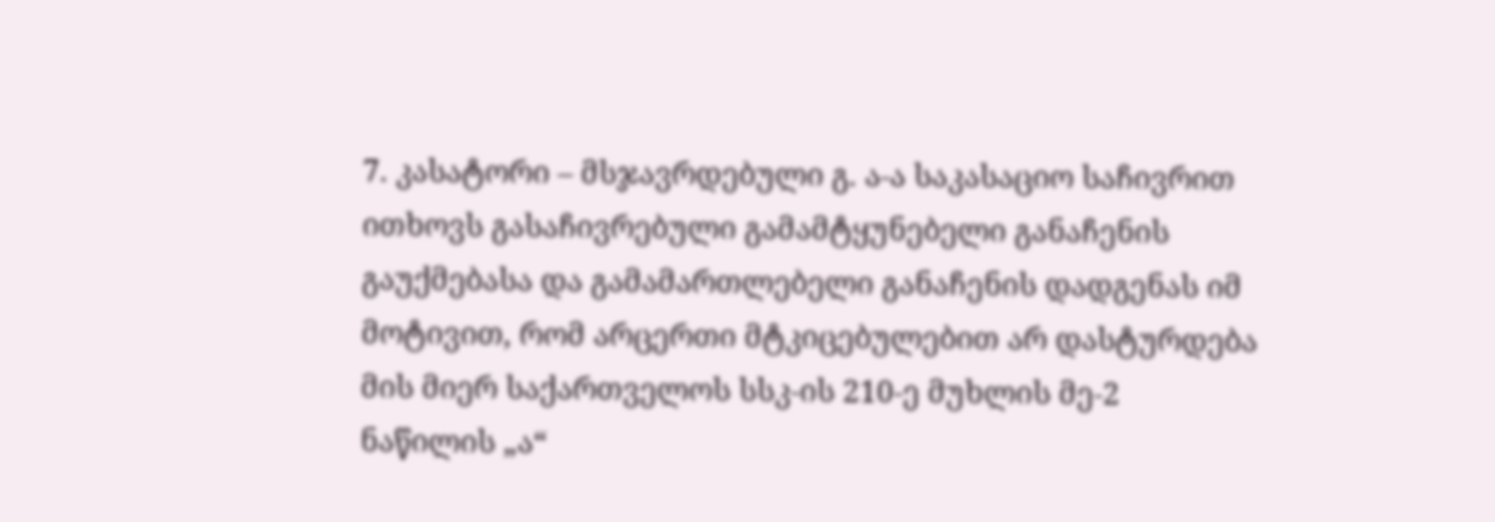7. კასატორი – მსჯავრდებული გ. ა-ა საკასაციო საჩივრით ითხოვს გასაჩივრებული გამამტყუნებელი განაჩენის გაუქმებასა და გამამართლებელი განაჩენის დადგენას იმ მოტივით, რომ არცერთი მტკიცებულებით არ დასტურდება მის მიერ საქართველოს სსკ-ის 210-ე მუხლის მე-2 ნაწილის „ა“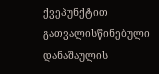ქვეპუნქტით გათვალისწინებული დანაშაულის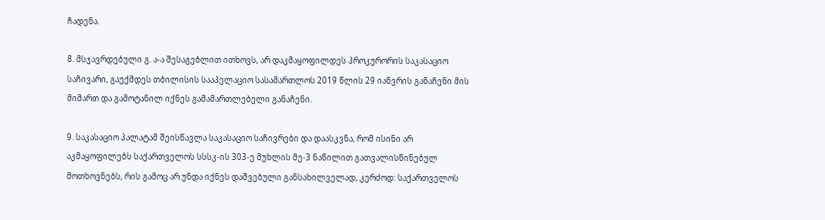ჩადენა.

8. მსჯავრდებული გ. ა-ა შესაგებლით ითხოვს, არ დაკმაყოფილდეს პროკურორის საკასაციო საჩივარი, გაუქმდეს თბილისის სააპელაციო სასამართლოს 2019 წლის 29 იანვრის განაჩენი მის მიმართ და გამოტანილ იქნეს გამამართლებელი განაჩენი.

9. საკასაციო პალატამ შეისწავლა საკასაციო საჩივრები და დაასკვნა, რომ ისინი არ აკმაყოფილებს საქართველოს სსსკ-ის 303-ე მუხლის მე-3 ნაწილით გათვალისწინებულ მოთხოვნებს, რის გამოც არ უნდა იქნეს დაშვებული განსახილველად, კერძოდ: საქართველოს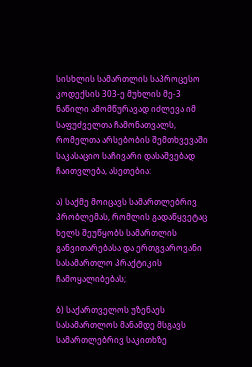სისხლის სამართლის საპროცესო კოდექსის 303-ე მუხლის მე-3 ნაწილი ამომწურავად იძლევა იმ საფუძველთა ჩამონათვალს, რომელთა არსებობის შემთხვევაში საკასაციო საჩივარი დასაშვებად ჩაითვლება, ასეთებია:

ა) საქმე მოიცავს სამართლებრივ პრობლემას, რომლის გადაწყვეტაც ხელს შეუწყობს სამართლის განვითარებასა და ერთგვაროვანი სასამართლო პრაქტიკის ჩამოყალიბებას;

ბ) საქართველოს უზენაეს სასამართლოს მანამდე მსგავს სამართლებრივ საკითხზე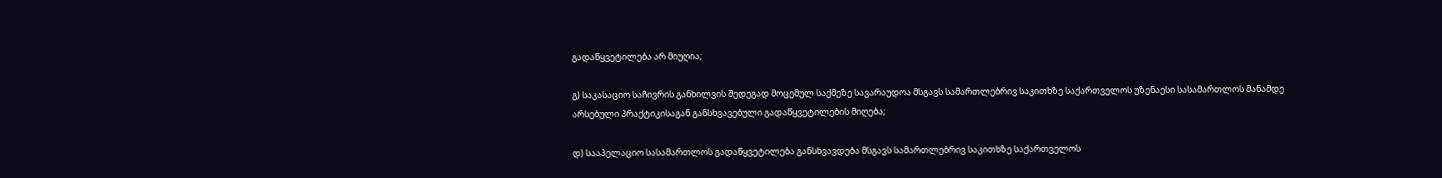გადაწყვეტილება არ მიუღია;

გ) საკასაციო საჩივრის განხილვის შედეგად მოცემულ საქმეზე სავარაუდოა მსგავს სამართლებრივ საკითხზე საქართველოს უზენაესი სასამართლოს მანამდე არსებული პრაქტიკისაგან განსხვავებული გადაწყვეტილების მიღება;

დ) სააპელაციო სასამართლოს გადაწყვეტილება განსხვავდება მსგავს სამართლებრივ საკითხზე საქართველოს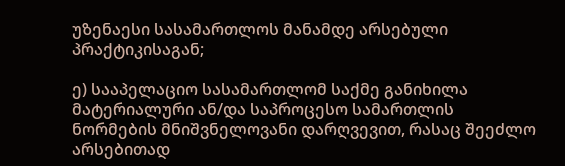უზენაესი სასამართლოს მანამდე არსებული პრაქტიკისაგან;

ე) სააპელაციო სასამართლომ საქმე განიხილა მატერიალური ან/და საპროცესო სამართლის ნორმების მნიშვნელოვანი დარღვევით, რასაც შეეძლო არსებითად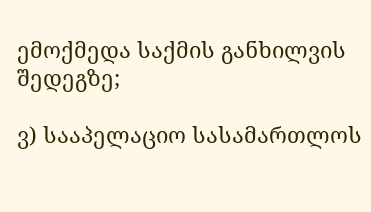ემოქმედა საქმის განხილვის შედეგზე;

ვ) სააპელაციო სასამართლოს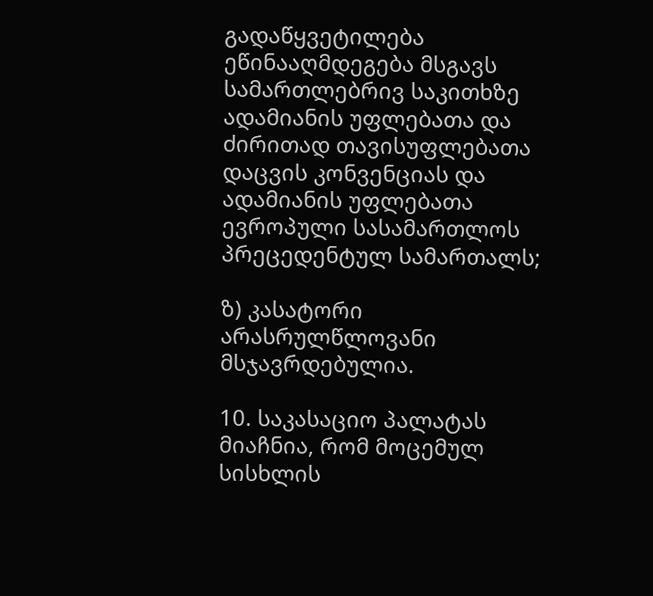გადაწყვეტილება ეწინააღმდეგება მსგავს სამართლებრივ საკითხზე ადამიანის უფლებათა და ძირითად თავისუფლებათა დაცვის კონვენციას და ადამიანის უფლებათა ევროპული სასამართლოს პრეცედენტულ სამართალს;

ზ) კასატორი არასრულწლოვანი მსჯავრდებულია.

10. საკასაციო პალატას მიაჩნია, რომ მოცემულ სისხლის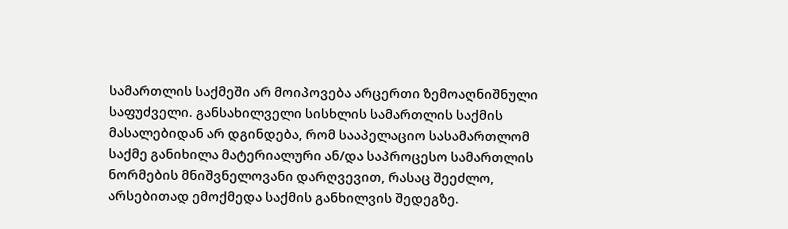სამართლის საქმეში არ მოიპოვება არცერთი ზემოაღნიშნული საფუძველი. განსახილველი სისხლის სამართლის საქმის მასალებიდან არ დგინდება, რომ სააპელაციო სასამართლომ საქმე განიხილა მატერიალური ან/და საპროცესო სამართლის ნორმების მნიშვნელოვანი დარღვევით, რასაც შეეძლო, არსებითად ემოქმედა საქმის განხილვის შედეგზე.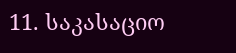11. საკასაციო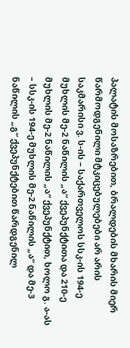პალატის მოსაზრებით, ბრალდების მხარის მიერ წარმოდგენილი მტკიცებულებები არ არის საკმარისი ვ. ს-ის – საქართველოს სსკ-ის 194-ე მუხლის მე-2 ნაწილის „ა“ ქვეპუნქტითა და 210-ე მუხლის მე-2 ნაწილის „ა“ ქვეპუნქტით, ხოლო გ. ა-ას – სსკ-ის 194-ე მუხლის მე-2 ნაწილის „ა“ და მე-3 ნაწილის „გ“ ქვეპუნქტებით წარდგენილ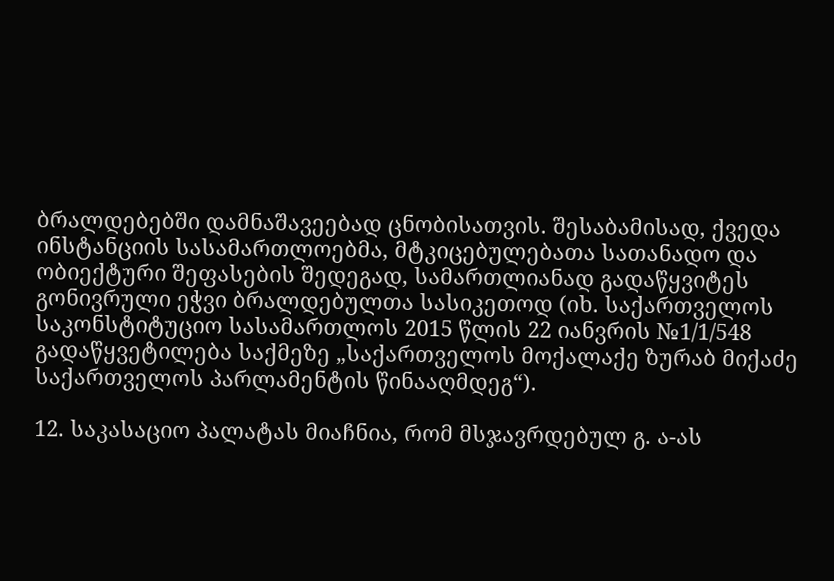ბრალდებებში დამნაშავეებად ცნობისათვის. შესაბამისად, ქვედა ინსტანციის სასამართლოებმა, მტკიცებულებათა სათანადო და ობიექტური შეფასების შედეგად, სამართლიანად გადაწყვიტეს გონივრული ეჭვი ბრალდებულთა სასიკეთოდ (იხ. საქართველოს საკონსტიტუციო სასამართლოს 2015 წლის 22 იანვრის №1/1/548 გადაწყვეტილება საქმეზე „საქართველოს მოქალაქე ზურაბ მიქაძე საქართველოს პარლამენტის წინააღმდეგ“).

12. საკასაციო პალატას მიაჩნია, რომ მსჯავრდებულ გ. ა-ას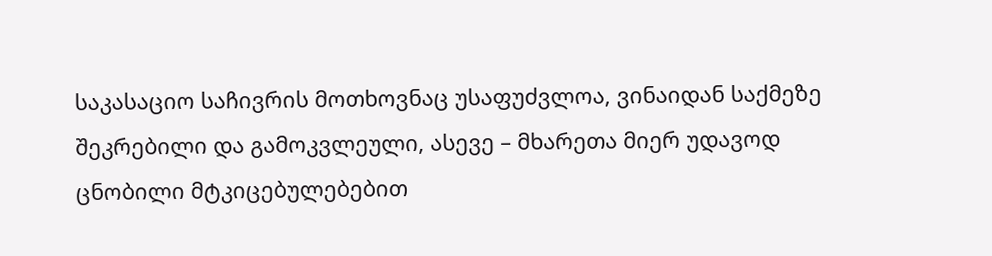საკასაციო საჩივრის მოთხოვნაც უსაფუძვლოა, ვინაიდან საქმეზე შეკრებილი და გამოკვლეული, ასევე – მხარეთა მიერ უდავოდ ცნობილი მტკიცებულებებით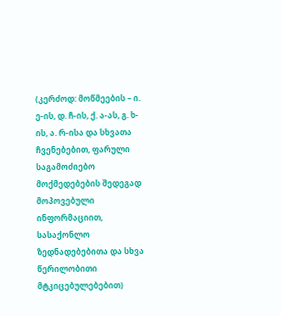(კერძოდ: მოწმეების – ი. ე-ის, დ. ჩ-ის, ქ. ა-ას, გ. ხ-ის, ა. რ-ისა და სხვათა ჩვენებებით, ფარული საგამოძიებო მოქმედებების შედეგად მოპოვებული ინფორმაციით, სასაქონლო ზედნადებებითა და სხვა წერილობითი მტკიცებულებებით)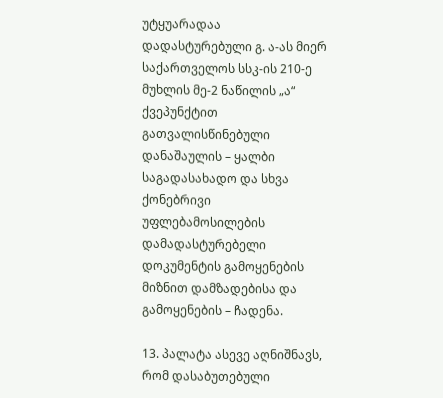უტყუარადაა დადასტურებული გ. ა-ას მიერ საქართველოს სსკ-ის 210-ე მუხლის მე-2 ნაწილის „ა“ ქვეპუნქტით გათვალისწინებული დანაშაულის – ყალბი საგადასახადო და სხვა ქონებრივი უფლებამოსილების დამადასტურებელი დოკუმენტის გამოყენების მიზნით დამზადებისა და გამოყენების – ჩადენა.

13. პალატა ასევე აღნიშნავს, რომ დასაბუთებული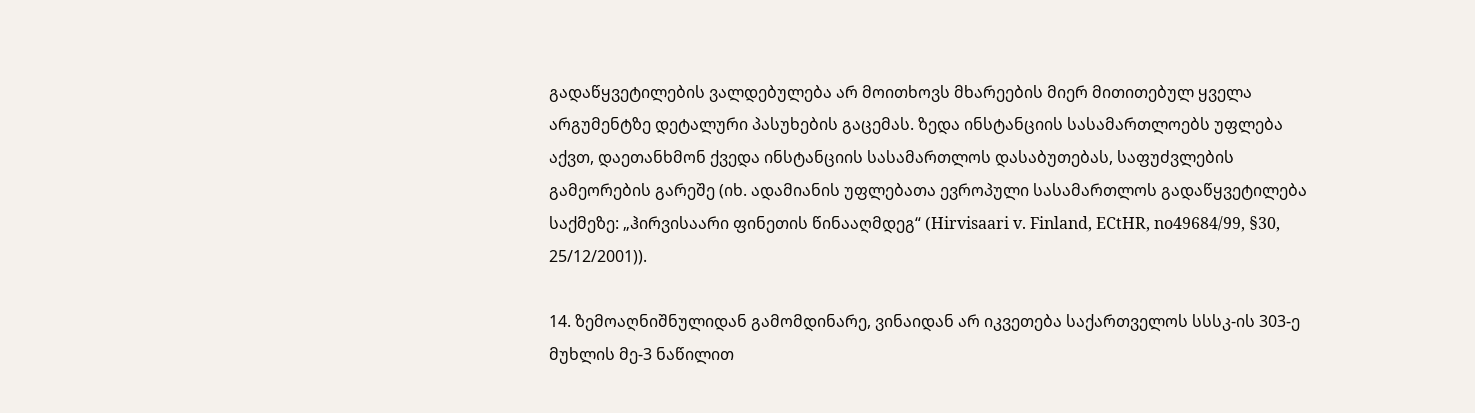გადაწყვეტილების ვალდებულება არ მოითხოვს მხარეების მიერ მითითებულ ყველა არგუმენტზე დეტალური პასუხების გაცემას. ზედა ინსტანციის სასამართლოებს უფლება აქვთ, დაეთანხმონ ქვედა ინსტანციის სასამართლოს დასაბუთებას, საფუძვლების გამეორების გარეშე (იხ. ადამიანის უფლებათა ევროპული სასამართლოს გადაწყვეტილება საქმეზე: „ჰირვისაარი ფინეთის წინააღმდეგ“ (Hirvisaari v. Finland, ECtHR, no49684/99, §30, 25/12/2001)).

14. ზემოაღნიშნულიდან გამომდინარე, ვინაიდან არ იკვეთება საქართველოს სსსკ-ის 303-ე მუხლის მე-3 ნაწილით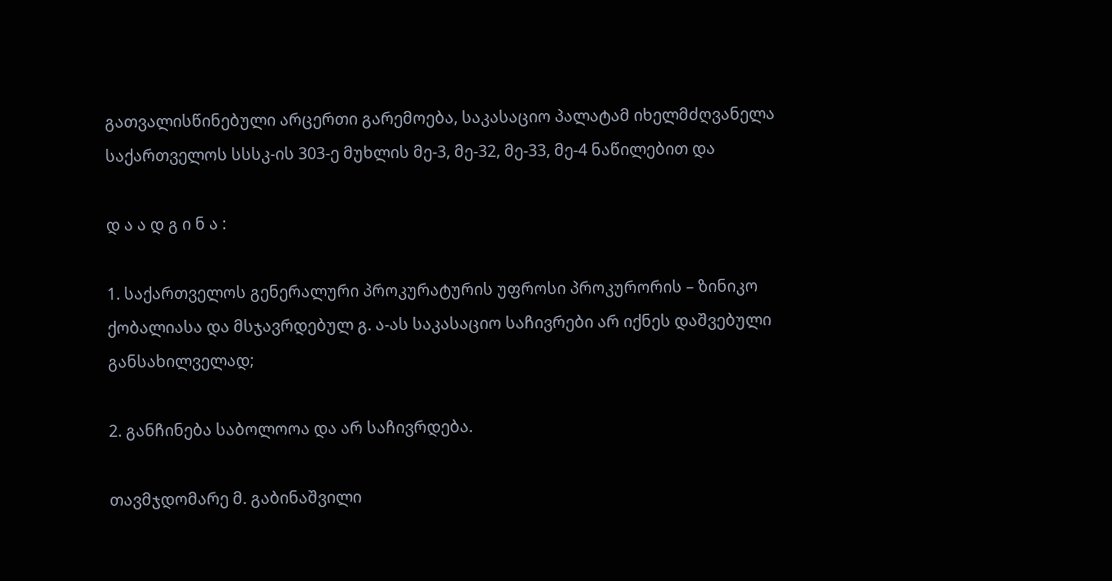გათვალისწინებული არცერთი გარემოება, საკასაციო პალატამ იხელმძღვანელა საქართველოს სსსკ-ის 303-ე მუხლის მე-3, მე-32, მე-33, მე-4 ნაწილებით და

დ ა ა დ გ ი ნ ა :

1. საქართველოს გენერალური პროკურატურის უფროსი პროკურორის – ზინიკო ქობალიასა და მსჯავრდებულ გ. ა-ას საკასაციო საჩივრები არ იქნეს დაშვებული განსახილველად;

2. განჩინება საბოლოოა და არ საჩივრდება.

თავმჯდომარე მ. გაბინაშვილი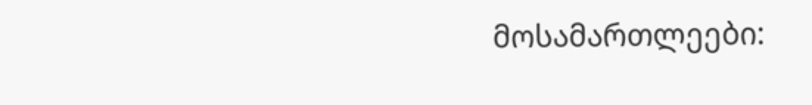მოსამართლეები: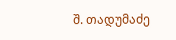შ. თადუმაძე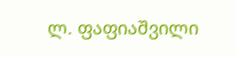ლ. ფაფიაშვილი